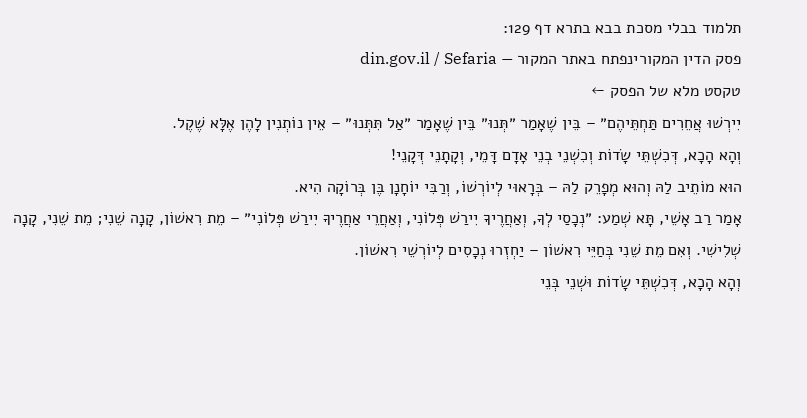תלמוד בבלי מסכת בבא בתרא דף 129:
פסק הדין המקורינפתח באתר המקור — din.gov.il / Sefaria
טקסט מלא של הפסק ←
יִירְשׁוּ אֲחֵרִים תַּחְתֵּיהֶם״ – בֵּין שֶׁאָמַר ״תְּנוּ״ בֵּין שֶׁאָמַר ״אַל תִּתְּנוּ״ – אֵין נוֹתְנִין לָהֶן אֶלָּא שֶׁקֶל.
וְהָא הָכָא, דְּכִשְׁתֵּי שָׂדוֹת וְכִשְׁנֵי בְנֵי אָדָם דָּמֵי, וְקָתָנֵי דְּקָנֵי!
הוּא מוֹתֵיב לַהּ וְהוּא מְפָרֵק לַהּ – בְּרָאוּי לְיוֹרְשׁוֹ, וְרַבִּי יוֹחָנָן בֶּן בְּרוֹקָה הִיא.
אָמַר רַב אָשֵׁי, תָּא שְׁמַע: ״נְכָסַי לְךָ, וְאַחֲרֶיךָ יִירַשׁ פְּלוֹנִי, וְאַחֲרֵי אַחֲרֶיךָ יִירַשׁ פְּלוֹנִי״ – מֵת רִאשׁוֹן, קָנָה שֵׁנִי; מֵת שֵׁנִי, קָנָה שְׁלִישִׁי. וְאִם מֵת שֵׁנִי בְּחַיֵּי רִאשׁוֹן – יַחְזְרוּ נְכָסִים לְיוֹרְשֵׁי רִאשׁוֹן.
וְהָא הָכָא, דְּכִשְׁתֵּי שָׂדוֹת וּשְׁנֵי בְּנֵי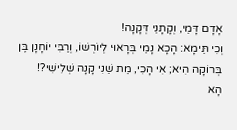אָדָם דָּמֵי, וְקָתָנֵי דְּקָנָה!
וְכִי תֵּימָא: הָכָא נָמֵי בְּרָאוּי לְיוֹרְשׁוֹ, וְרַבִּי יוֹחָנָן בֶּן בְּרוֹקָה הִיא; אִי הָכִי, מֵת שֵׁנִי קָנָה שְׁלִישִׁי?!
הָא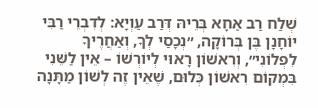שְׁלַח רַב אַחָא בְּרֵיהּ דְּרַב עַוְיָא: לְדִבְרֵי רַבִּי יוֹחָנָן בֶּן בְּרוֹקָה, ״נְכָסַי לְךָ, וְאַחֲרֶיךָ לִפְלוֹנִי״, וְרִאשׁוֹן רָאוּי לְיוֹרְשׁוֹ – אֵין לַשֵּׁנִי בִּמְקוֹם רִאשׁוֹן כְּלוּם, שֶׁאֵין זֶה לְשׁוֹן מַתָּנָה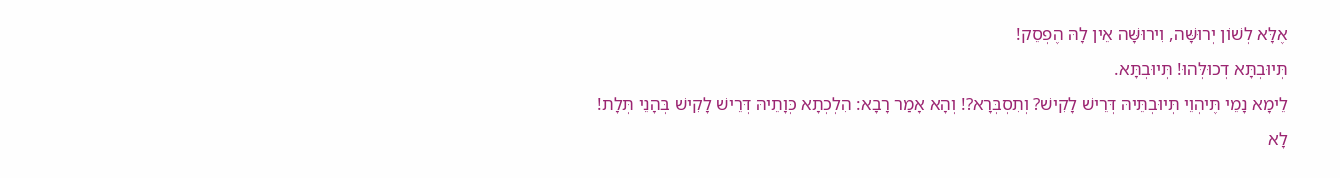אֶלָּא לְשׁוֹן יְרוּשָּׁה, וִירוּשָּׁה אֵין לָהּ הֶפְסֵק!
תְּיוּבְתָּא דְכוּלְּהוּ! תְּיוּבְתָּא.
לֵימָא נָמֵי תֶּיהְוֵי תְּיוּבְתֵּיהּ דְּרֵישׁ לָקִישׁ? וְתִסְבְּרָא?! וְהָא אָמַר רָבָא: הִלְכְתָא כְּוָתֵיהּ דְּרֵישׁ לָקִישׁ בְּהָנֵי תְּלָת!
לָא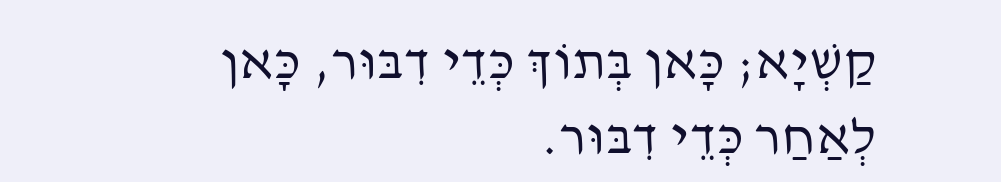קַשְׁיָא; כָּאן בְּתוֹךְ כְּדֵי דִבּוּר, כָּאן לְאַחַר כְּדֵי דִבּוּר.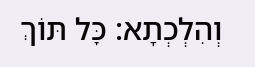וְהִלְכְתָא: כׇּל תּוֹךְ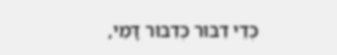כְּדֵי דִבּוּר כְּדִבּוּר דָּמֵי,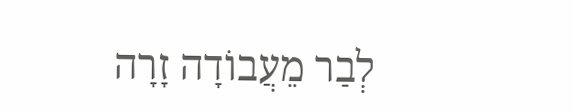לְבַר מֵעֲבוֹדָה זָרָה